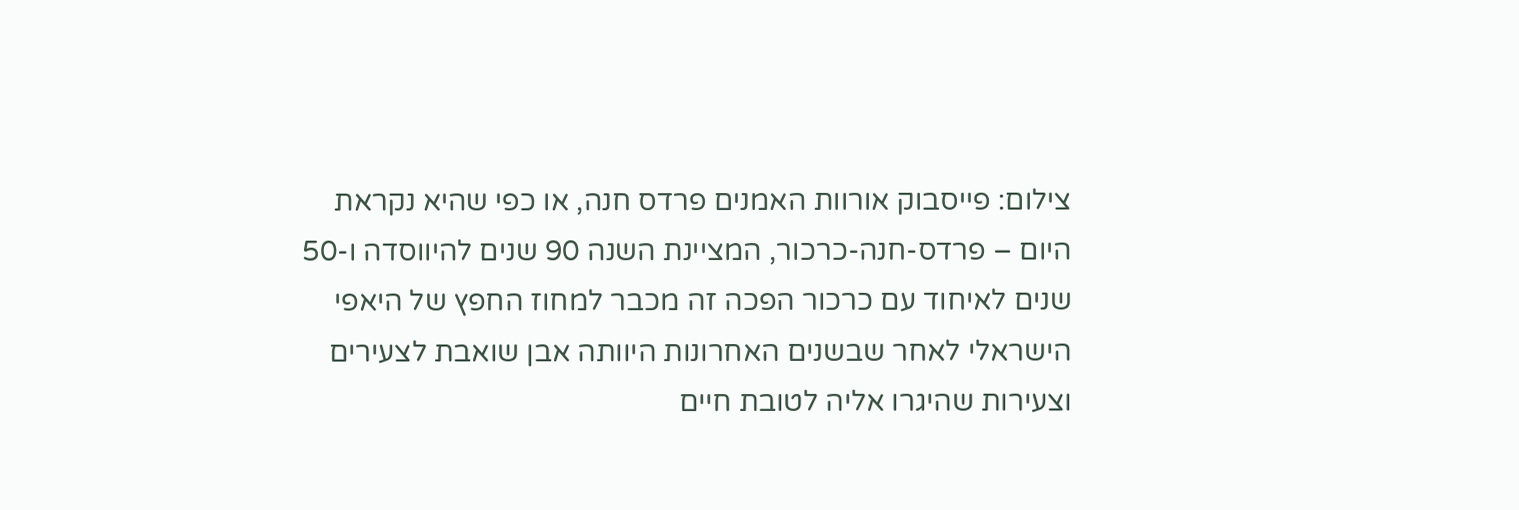צילום: פייסבוק אורוות האמנים פרדס חנה, או כפי שהיא נקראת היום – פרדס-חנה-כרכור, המציינת השנה 90 שנים להיווסדה ו-50 שנים לאיחוד עם כרכור הפכה זה מכבר למחוז החפץ של היאפי הישראלי לאחר שבשנים האחרונות היוותה אבן שואבת לצעירים וצעירות שהיגרו אליה לטובת חיים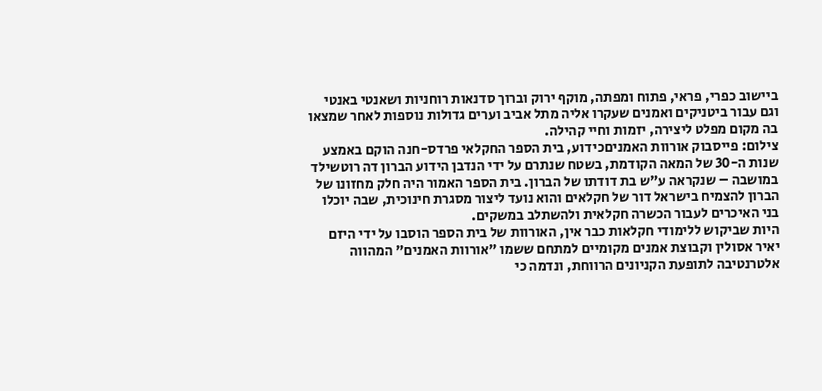ביישוב כפרי, פראי, פתוח ומפתה, מוקף ירוק וברוך סדנאות רוחניות ושאנטי באנטי וגם עבור ביטניקים ואמנים שעקרו אליה מתל אביב וערים גדולות נוספות לאחר שמצאו בה מקום מפלט ליצירה, יזמות וחיי קהילה.
צילום: פייסבוק אורוות האמניםכידוע, בית הספר החקלאי פרדס-חנה הוקם באמצע שנות ה-30 של המאה הקודמת, בשטח שנתרם על ידי הנדבן הידוע הברון דה רוטשילד במושבה – שנקראה ע"ש בת דודתו של הברון. בית הספר האמור היה חלק מחזונו של הברון להצמיח בישראל דור של חקלאים והוא נועד ליצור מסגרת חינוכית, שבה יוכלו בני האיכרים לעבור הכשרה חקלאית ולהשתלב במשקים.
היות שביקוש ללימודי חקלאות כבר אין, האורוות של בית הספר הוסבו על ידי היזם יאיר אסולין וקבוצת אמנים מקומיים למתחם ששמו "אורוות האמנים" המהווה אלטרנטיבה לתופעת הקניונים הרווחת, ונדמה כי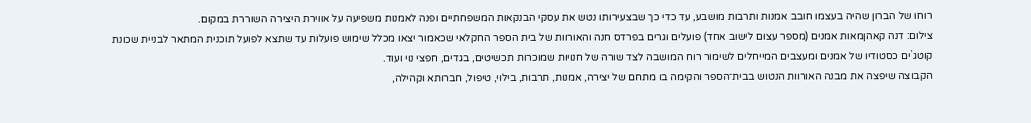רוחו של הברון שהיה בעצמו חובב אמנות ותרבות מושבע, עד כדי כך שבצעירותו נטש את עסקי הבנקאות המשפחתיים ופנה לאמנות משפיעה על אווירת היצירה השוררת במקום.
צילום: דנה קאהןמאות אמנים (מספר עצום לישוב אחד) פועלים וגרים בפרדס חנה והאורוות של בית הספר החקלאי שכאמור יצאו מכלל שימוש פועלות עד שתצא לפועל תוכנית המתאר לבניית שכונת קוטג`ים כסטודיו של אמנים ומעצבים המייחלים לשימור רוח המושבה לצד שורה של חנויות שמוכרות תכשיטים, בגדים, חפצי נוי ועוד.
הקבוצה שיפצה את מבנה האורוות הנטוש בבית־הספר והקימה בו מתחם של יצירה, אמנות, תרבות, בילוי, טיפול, חברותא וקהילה,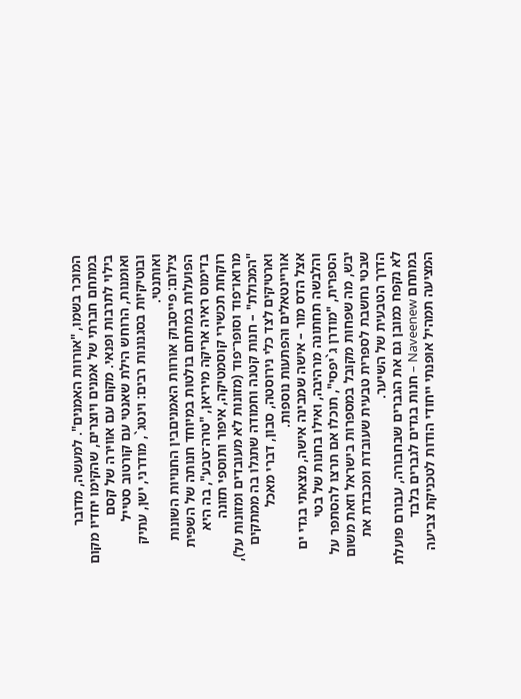המוכר בשמו, "אורוות האמנים". למעשה, מדובר במתחם חברתי של אמנים ויוצרים, שהקימו יחדיו מקום בילוי לתרבות ופנאי. מקום עם אווירה של קסם ואומנות, הרוחש הילת שאנטי עם קורטוב סטייל ובוטיקיות בסגנונות רבים: וינטג`, מודרני, ישן, עתיק ואותנטי.
צילום: פייסבוק אורוות האמניםבין החנויות השונות הפועלות במתחם בולטות במיוחד חנותה של השפית בדימוס ראיה אריקה מיריאן, "טרה־טבע", בה היא רוקחת תכשירי קוסמטיקה, איפור ותוספי תזונה מרואו־פוד וסופר־פוד (מזונות לא מעובדים ומזונות על), "המכולת" – חנות קטנה וחמודה שתגלו בה ממתקים וארטיקים לצד כלי נירוסטה, סבון, דברי מאכל אוריינטאלים והפתעות נוספות.
אצל הדס מור – אישה שמבינה אישה, מצאתי בגדי ים והלבשה תחתונה מרהיבה, ואילו בחנות של בטי הספרית, "מודרן ג`יפסי", תוכלו אם תרצו להסתפר על יבש, מה שפחות מקובל במספרות בישראל וזאת משום שבטי נחשבת לספרית טבעית שעובדת ומכבדת את הדרך הטבעית של השיער.
לא נקפח כמובן גם את הגברים שבחבורה, עבורם פועלת במתחם Naveenew – חנות בגדים לגברים בלבד המציעה תמהיל אופנתי ייחודי הודות לטכניקת צביעה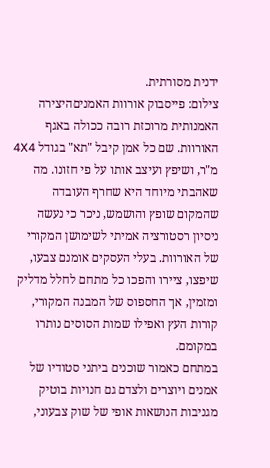ידנית מסורתית.
צילום: פייסבוק אורוות האמניםהיצירה האמנותית מרוכזת רובה ככולה באגף האורוות. שם כל אמן קיבל "תא" בגודל 4X4 מ"ר, ושיפץ ועיצב אותו על פי חזונו. מה שאהבתי מיוחד היא שחרף העובדה שהמקום שופץ והושמש, ניכר כי נעשה ניסיון רסטורציה אמיתי לשימושן המקורי של האורוות. בעלי העסקים אומנם צבעו, שיפצו, ציירו והפכו כל מתחם לחלל מדליק ומזמין, אך החספוס של המבנה המקורי, קורות העץ ואפילו שמות הסוסים נותרו במקומם.
במתחם כאמור שוכנים ביתני סטודיו של אמנים ויוצרים ולצדם גם חנויות בוטיק מגניבות הנושאות אופי של שוק צבעוני,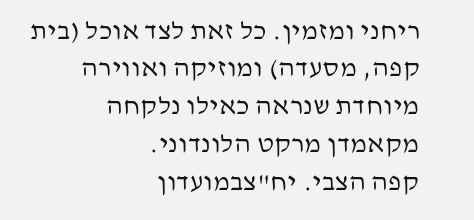ריחני ומזמין. כל זאת לצד אוכל (בית קפה, מסעדה) ומוזיקה ואווירה מיוחדת שנראה כאילו נלקחה מקאמדן מרקט הלונדוני.
קפה הצבי. יח"צבמועדון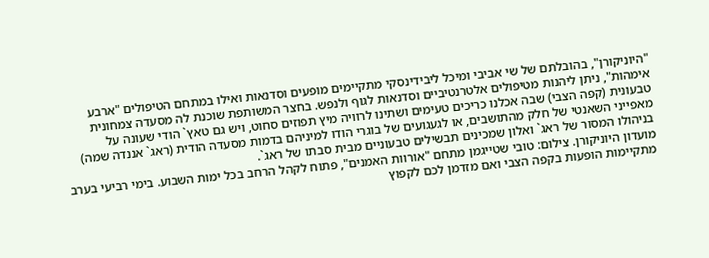"היוניקורן", בהובלתם של שי אביבי ומיכל ליבידינסקי מתקיימים מופעים וסדנאות ואילו במתחם הטיפולים "ארבע אימהות", ניתן ליהנות מטיפולים אלטרנטיביים וסדנאות לגוף ולנפש. בחצר המשותפת שוכנת לה מסעדה צמחונית טבעונית (קפה הצבי) שבה אכלנו כריכים טעימים ושתינו לרוויה מיץ תפוזים סחוט, ויש גם טאץ` הודי שעונה על מאפייני השאנטי של חלק מהתושבים, או לגעגועים של בוגרי הודו למיניהם בדמות מסעדה הודית (ראג` אננדה שמה) בניהולו המסור של ראג` ואלון שמכינים תבשילים טבעוניים מבית סבתו של ראג`.
מועדון היוניקורן. צילום: טובי שטייגמן מתחם "אורוות האמנים", פתוח לקהל הרחב בכל ימות השבוע. בימי רביעי בערב מתקיימות הופעות בקפה הצבי ואם מזדמן לכם לקפוץ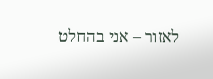לאזור – אני בהחלט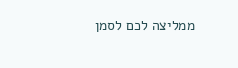ממליצה לכם לסמן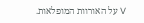V על האורוות המופלאות.